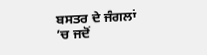ਬਸਤਰ ਦੇ ਜੰਗਲਾਂ
’ਚ ਜਦੋਂ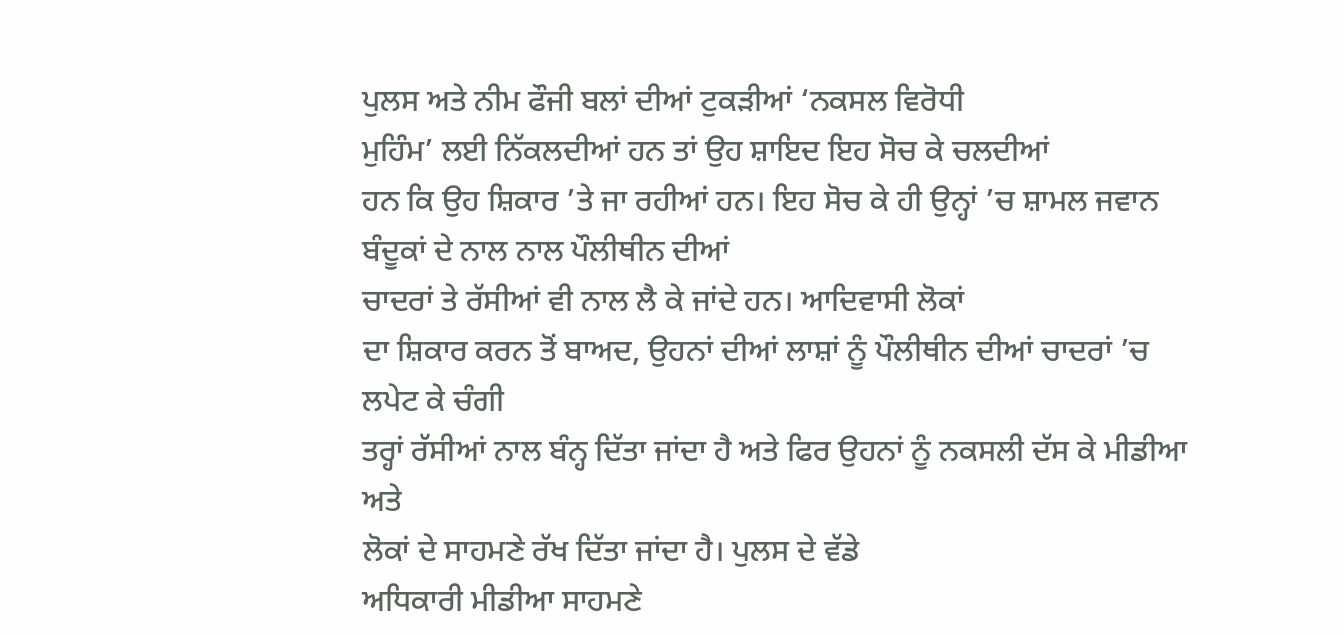ਪੁਲਸ ਅਤੇ ਨੀਮ ਫੌਜੀ ਬਲਾਂ ਦੀਆਂ ਟੁਕੜੀਆਂ ‘ਨਕਸਲ ਵਿਰੋਧੀ
ਮੁਹਿੰਮ’ ਲਈ ਨਿੱਕਲਦੀਆਂ ਹਨ ਤਾਂ ਉਹ ਸ਼ਾਇਦ ਇਹ ਸੋਚ ਕੇ ਚਲਦੀਆਂ
ਹਨ ਕਿ ਉਹ ਸ਼ਿਕਾਰ ’ਤੇ ਜਾ ਰਹੀਆਂ ਹਨ। ਇਹ ਸੋਚ ਕੇ ਹੀ ਉਨ੍ਹਾਂ ’ਚ ਸ਼ਾਮਲ ਜਵਾਨ ਬੰਦੂਕਾਂ ਦੇ ਨਾਲ ਨਾਲ ਪੌਲੀਥੀਨ ਦੀਆਂ
ਚਾਦਰਾਂ ਤੇ ਰੱਸੀਆਂ ਵੀ ਨਾਲ ਲੈ ਕੇ ਜਾਂਦੇ ਹਨ। ਆਦਿਵਾਸੀ ਲੋਕਾਂ
ਦਾ ਸ਼ਿਕਾਰ ਕਰਨ ਤੋਂ ਬਾਅਦ, ਉਹਨਾਂ ਦੀਆਂ ਲਾਸ਼ਾਂ ਨੂੰ ਪੌਲੀਥੀਨ ਦੀਆਂ ਚਾਦਰਾਂ ’ਚ ਲਪੇਟ ਕੇ ਚੰਗੀ
ਤਰ੍ਹਾਂ ਰੱਸੀਆਂ ਨਾਲ ਬੰਨ੍ਹ ਦਿੱਤਾ ਜਾਂਦਾ ਹੈ ਅਤੇ ਫਿਰ ਉਹਨਾਂ ਨੂੰ ਨਕਸਲੀ ਦੱਸ ਕੇ ਮੀਡੀਆ ਅਤੇ
ਲੋਕਾਂ ਦੇ ਸਾਹਮਣੇ ਰੱਖ ਦਿੱਤਾ ਜਾਂਦਾ ਹੈ। ਪੁਲਸ ਦੇ ਵੱਡੇ
ਅਧਿਕਾਰੀ ਮੀਡੀਆ ਸਾਹਮਣੇ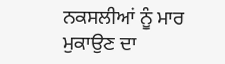ਨਕਸਲੀਆਂ ਨੂੰ ਮਾਰ ਮੁਕਾਉਣ ਦਾ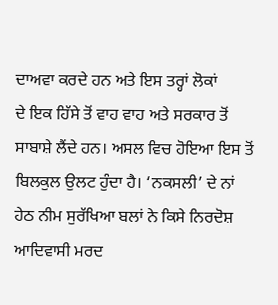ਦਾਅਵਾ ਕਰਦੇ ਹਨ ਅਤੇ ਇਸ ਤਰ੍ਹਾਂ ਲੋਕਾਂ
ਦੇ ਇਕ ਹਿੱਸੇ ਤੋਂ ਵਾਹ ਵਾਹ ਅਤੇ ਸਰਕਾਰ ਤੋਂ ਸਾਬਾਸ਼ੇ ਲੈਂਦੇ ਹਨ। ਅਸਲ ਵਿਚ ਹੋਇਆ ਇਸ ਤੋਂ ਬਿਲਕੁਲ ਉਲਟ ਹੁੰਦਾ ਹੈ। ‘ਨਕਸਲੀ’ ਦੇ ਨਾਂ ਹੇਠ ਨੀਮ ਸੁਰੱਖਿਆ ਬਲਾਂ ਨੇ ਕਿਸੇ ਨਿਰਦੋਸ਼ ਆਦਿਵਾਸੀ ਮਰਦ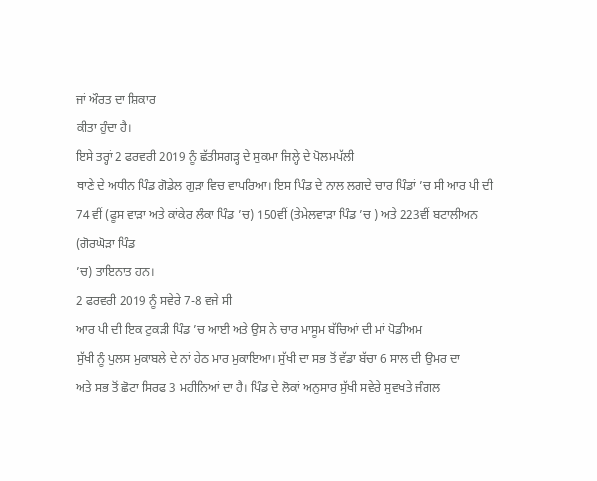ਜਾਂ ਔਰਤ ਦਾ ਸ਼ਿਕਾਰ
ਕੀਤਾ ਹੁੰਦਾ ਹੈ।
ਇਸੇ ਤਰ੍ਹਾਂ 2 ਫਰਵਰੀ 2019 ਨੂੰ ਛੱਤੀਸਗੜ੍ਹ ਦੇ ਸੁਕਮਾ ਜਿਲ੍ਹੇ ਦੇ ਪੋਲਮਪੱਲੀ
ਥਾਣੇ ਦੇ ਅਧੀਨ ਪਿੰਡ ਗੋਡੇਲ ਗੁੜਾ ਵਿਚ ਵਾਪਰਿਆ। ਇਸ ਪਿੰਡ ਦੇ ਨਾਲ ਲਗਦੇ ਚਾਰ ਪਿੰਡਾਂ ’ਚ ਸੀ ਆਰ ਪੀ ਦੀ 74 ਵੀਂ (ਫੂਸ ਵਾੜਾ ਅਤੇ ਕਾਂਕੇਰ ਲੰਕਾ ਪਿੰਡ ’ਚ) 150ਵੀਂ (ਤੇਮੇਲਵਾੜਾ ਪਿੰਡ ’ਚ ) ਅਤੇ 223ਵੀਂ ਬਟਾਲੀਅਨ (ਗੋਰਘੋੜਾ ਪਿੰਡ
’ਚ) ਤਾਇਨਾਤ ਹਨ।
2 ਫਰਵਰੀ 2019 ਨੂੰ ਸਵੇਰੇ 7-8 ਵਜੇ ਸੀ
ਆਰ ਪੀ ਦੀ ਇਕ ਟੁਕੜੀ ਪਿੰਡ ’ਚ ਆਈ ਅਤੇ ਉਸ ਨੇ ਚਾਰ ਮਾਸੂਮ ਬੱਚਿਆਂ ਦੀ ਮਾਂ ਪੋਡੀਅਮ
ਸੁੱਖੀ ਨੂੰ ਪੁਲਸ ਮੁਕਾਬਲੇ ਦੇ ਨਾਂ ਹੇਠ ਮਾਰ ਮੁਕਾਇਆ। ਸੁੱਖੀ ਦਾ ਸਭ ਤੋਂ ਵੱਡਾ ਬੱਚਾ 6 ਸਾਲ ਦੀ ਉਮਰ ਦਾ
ਅਤੇ ਸਭ ਤੋਂ ਛੋਟਾ ਸਿਰਫ 3 ਮਹੀਨਿਆਂ ਦਾ ਹੈ। ਪਿੰਡ ਦੇ ਲੋਕਾਂ ਅਨੁਸਾਰ ਸੁੱਖੀ ਸਵੇਰੇ ਸੁਵਖਤੇ ਜੰਗਲ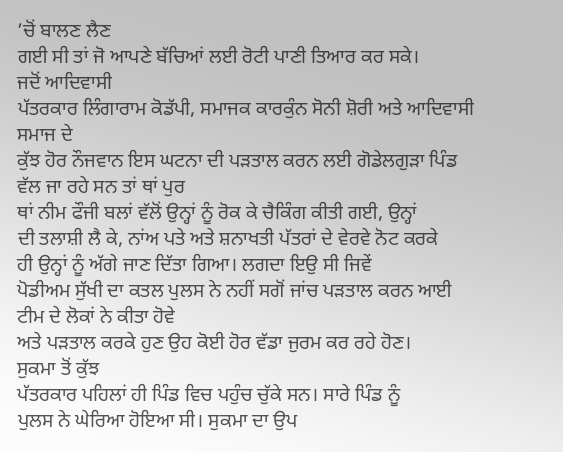’ਚੋਂ ਬਾਲਣ ਲੈਣ
ਗਈ ਸੀ ਤਾਂ ਜੋ ਆਪਣੇ ਬੱਚਿਆਂ ਲਈ ਰੋਟੀ ਪਾਣੀ ਤਿਆਰ ਕਰ ਸਕੇ।
ਜਦੋਂ ਆਦਿਵਾਸੀ
ਪੱਤਰਕਾਰ ਲਿੰਗਾਰਾਮ ਕੋਡੱਪੀ, ਸਮਾਜਕ ਕਾਰਕੁੰਨ ਸੋਨੀ ਸ਼ੋਰੀ ਅਤੇ ਆਦਿਵਾਸੀ ਸਮਾਜ ਦੇ
ਕੁੱਝ ਹੋਰ ਨੌਜਵਾਨ ਇਸ ਘਟਨਾ ਦੀ ਪੜਤਾਲ ਕਰਨ ਲਈ ਗੋਡੇਲਗੁੜਾ ਪਿੰਡ ਵੱਲ ਜਾ ਰਹੇ ਸਨ ਤਾਂ ਥਾਂ ਪੁਰ
ਥਾਂ ਨੀਮ ਫੌਜੀ ਬਲਾਂ ਵੱਲੋਂ ਉਨ੍ਹਾਂ ਨੂੰ ਰੋਕ ਕੇ ਚੈਕਿੰਗ ਕੀਤੀ ਗਈ, ਉਨ੍ਹਾਂ
ਦੀ ਤਲਾਸ਼ੀ ਲੈ ਕੇ, ਨਾਂਅ ਪਤੇ ਅਤੇ ਸ਼ਨਾਖਤੀ ਪੱਤਰਾਂ ਦੇ ਵੇਰਵੇ ਨੋਟ ਕਰਕੇ
ਹੀ ਉਨ੍ਹਾਂ ਨੂੰ ਅੱਗੇ ਜਾਣ ਦਿੱਤਾ ਗਿਆ। ਲਗਦਾ ਇਉ ਸੀ ਜਿਵੇਂ
ਪੋਡੀਅਮ ਸੁੱਖੀ ਦਾ ਕਤਲ ਪੁਲਸ ਨੇ ਨਹੀਂ ਸਗੋਂ ਜਾਂਚ ਪੜਤਾਲ ਕਰਨ ਆਈ ਟੀਮ ਦੇ ਲੋਕਾਂ ਨੇ ਕੀਤਾ ਹੋਵੇ
ਅਤੇ ਪੜਤਾਲ ਕਰਕੇ ਹੁਣ ਉਹ ਕੋਈ ਹੋਰ ਵੱਡਾ ਜੁਰਮ ਕਰ ਰਹੇ ਹੋਣ।
ਸੁਕਮਾ ਤੋਂ ਕੁੱਝ
ਪੱਤਰਕਾਰ ਪਹਿਲਾਂ ਹੀ ਪਿੰਡ ਵਿਚ ਪਹੁੰਚ ਚੁੱਕੇ ਸਨ। ਸਾਰੇ ਪਿੰਡ ਨੂੰ
ਪੁਲਸ ਨੇ ਘੇਰਿਆ ਹੋਇਆ ਸੀ। ਸੁਕਮਾ ਦਾ ਉਪ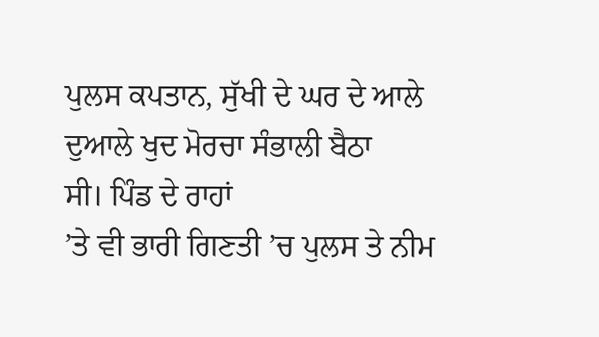ਪੁਲਸ ਕਪਤਾਨ, ਸੁੱਖੀ ਦੇ ਘਰ ਦੇ ਆਲੇ ਦੁਆਲੇ ਖੁਦ ਮੋਰਚਾ ਸੰਭਾਲੀ ਬੈਠਾ
ਸੀ। ਪਿੰਡ ਦੇ ਰਾਹਾਂ
’ਤੇ ਵੀ ਭਾਰੀ ਗਿਣਤੀ ’ਚ ਪੁਲਸ ਤੇ ਨੀਮ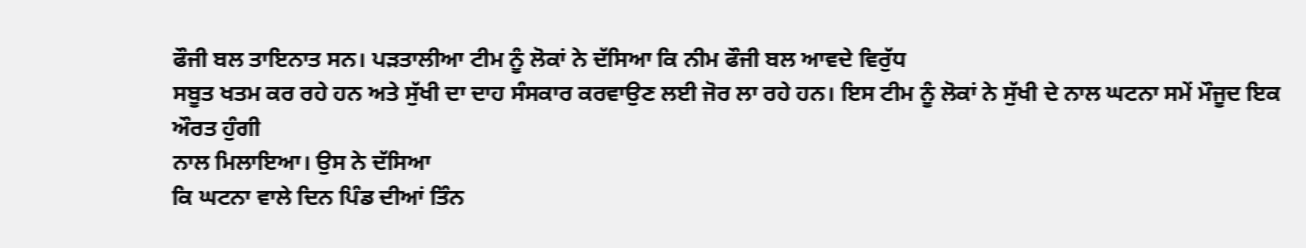ਫੌਜੀ ਬਲ ਤਾਇਨਾਤ ਸਨ। ਪੜਤਾਲੀਆ ਟੀਮ ਨੂੰ ਲੋਕਾਂ ਨੇ ਦੱਸਿਆ ਕਿ ਨੀਮ ਫੌਜੀ ਬਲ ਆਵਦੇ ਵਿਰੁੱਧ
ਸਬੂਤ ਖਤਮ ਕਰ ਰਹੇ ਹਨ ਅਤੇ ਸੁੱਖੀ ਦਾ ਦਾਹ ਸੰਸਕਾਰ ਕਰਵਾਉਣ ਲਈ ਜੋਰ ਲਾ ਰਹੇ ਹਨ। ਇਸ ਟੀਮ ਨੂੰ ਲੋਕਾਂ ਨੇ ਸੁੱਖੀ ਦੇ ਨਾਲ ਘਟਨਾ ਸਮੇਂ ਮੌਜੂਦ ਇਕ ਔਰਤ ਹੁੰਗੀ
ਨਾਲ ਮਿਲਾਇਆ। ਉਸ ਨੇ ਦੱਸਿਆ
ਕਿ ਘਟਨਾ ਵਾਲੇ ਦਿਨ ਪਿੰਡ ਦੀਆਂ ਤਿੰਨ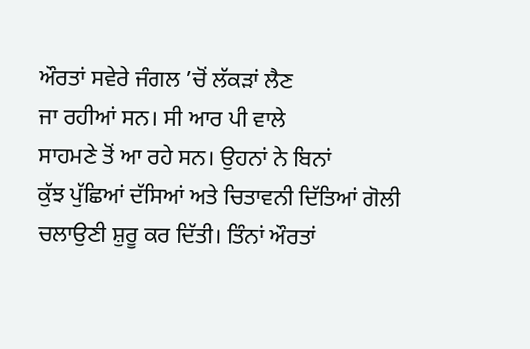ਔਰਤਾਂ ਸਵੇਰੇ ਜੰਗਲ ’ਚੋਂ ਲੱਕੜਾਂ ਲੈਣ
ਜਾ ਰਹੀਆਂ ਸਨ। ਸੀ ਆਰ ਪੀ ਵਾਲੇ
ਸਾਹਮਣੇ ਤੋਂ ਆ ਰਹੇ ਸਨ। ਉਹਨਾਂ ਨੇ ਬਿਨਾਂ
ਕੁੱਝ ਪੁੱਛਿਆਂ ਦੱਸਿਆਂ ਅਤੇ ਚਿਤਾਵਨੀ ਦਿੱਤਿਆਂ ਗੋਲੀ ਚਲਾਉਣੀ ਸ਼ੁਰੂ ਕਰ ਦਿੱਤੀ। ਤਿੰਨਾਂ ਔਰਤਾਂ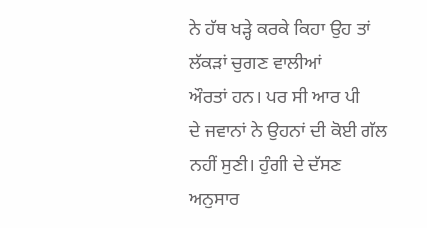ਨੇ ਹੱਥ ਖੜ੍ਹੇ ਕਰਕੇ ਕਿਹਾ ਉਹ ਤਾਂ ਲੱਕੜਾਂ ਚੁਗਣ ਵਾਲੀਆਂ
ਔਰਤਾਂ ਹਨ। ਪਰ ਸੀ ਆਰ ਪੀ
ਦੇ ਜਵਾਨਾਂ ਨੇ ਉਹਨਾਂ ਦੀ ਕੋਈ ਗੱਲ ਨਹੀਂ ਸੁਣੀ। ਹੁੰਗੀ ਦੇ ਦੱਸਣ
ਅਨੁਸਾਰ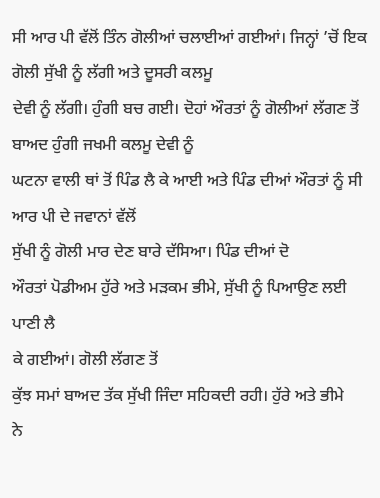ਸੀ ਆਰ ਪੀ ਵੱਲੋਂ ਤਿੰਨ ਗੋਲੀਆਂ ਚਲਾਈਆਂ ਗਈਆਂ। ਜਿਨ੍ਹਾਂ ’ਚੋਂ ਇਕ ਗੋਲੀ ਸੁੱਖੀ ਨੂੰ ਲੱਗੀ ਅਤੇ ਦੂਸਰੀ ਕਲਮੂ
ਦੇਵੀ ਨੂੰ ਲੱਗੀ। ਹੁੰਗੀ ਬਚ ਗਈ। ਦੋਹਾਂ ਔਰਤਾਂ ਨੂੰ ਗੋਲੀਆਂ ਲੱਗਣ ਤੋਂ ਬਾਅਦ ਹੁੰਗੀ ਜਖਮੀ ਕਲਮੂ ਦੇਵੀ ਨੂੰ
ਘਟਨਾ ਵਾਲੀ ਥਾਂ ਤੋਂ ਪਿੰਡ ਲੈ ਕੇ ਆਈ ਅਤੇ ਪਿੰਡ ਦੀਆਂ ਔਰਤਾਂ ਨੂੰ ਸੀ ਆਰ ਪੀ ਦੇ ਜਵਾਨਾਂ ਵੱਲੋਂ
ਸੁੱਖੀ ਨੂੰ ਗੋਲੀ ਮਾਰ ਦੇਣ ਬਾਰੇ ਦੱਸਿਆ। ਪਿੰਡ ਦੀਆਂ ਦੋ
ਔਰਤਾਂ ਪੋਡੀਅਮ ਹੁੱਰੇ ਅਤੇ ਮੜਕਮ ਭੀਮੇ, ਸੁੱਖੀ ਨੂੰ ਪਿਆਉਣ ਲਈ ਪਾਣੀ ਲੈ
ਕੇ ਗਈਆਂ। ਗੋਲੀ ਲੱਗਣ ਤੋਂ
ਕੁੱਝ ਸਮਾਂ ਬਾਅਦ ਤੱਕ ਸੁੱਖੀ ਜਿੰਦਾ ਸਹਿਕਦੀ ਰਹੀ। ਹੁੱਰੇ ਅਤੇ ਭੀਮੇ
ਨੇ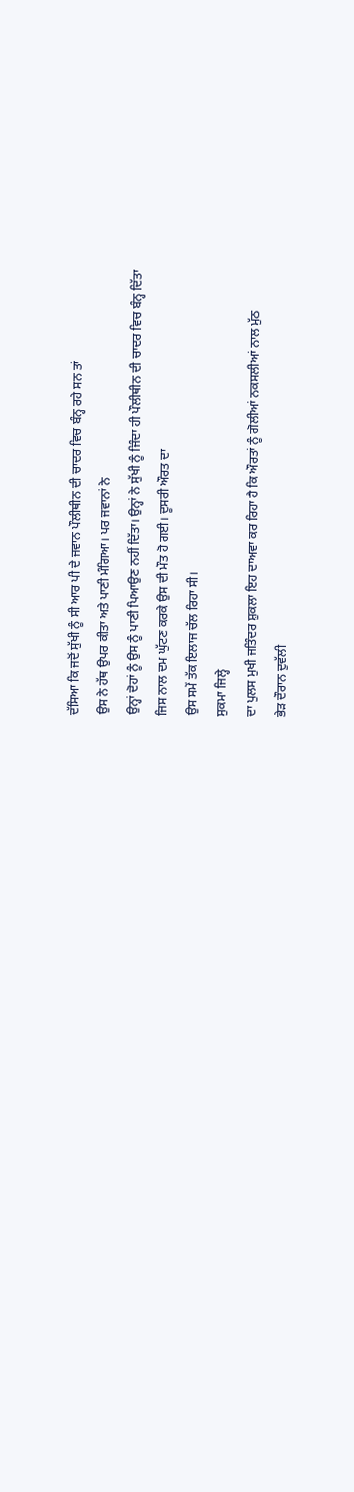ਦੱਸਿਆ ਕਿ ਜਦੋਂ ਸੁੱਖੀ ਨੂੰ ਸੀ ਆਰ ਪੀ ਦੇ ਜਵਾਨ ਪੌਲੀਥੀਨ ਦੀ ਚਾਦਰ ਵਿਚ ਬੰਨ੍ਹ ਰਹੇ ਸਨ ਤਾਂ
ਉਸ ਨੇ ਹੱਥ ਉਪਰ ਕੀਤਾ ਅਤੇ ਪਾਣੀ ਮੰਗਿਆ। ਪਰ ਜਵਾਨਾਂ ਨੇ
ਉਨ੍ਹਾਂ ਦੋਹਾਂ ਨੂੰ ਉਸ ਨੂੰ ਪਾਣੀ ਪਿਆਉਣ ਨਹੀਂ ਦਿੱਤਾ। ਉਨ੍ਹਾਂ ਨੇ ਸੁੱਖੀ ਨੂੰ ਜਿੰਦਾ ਹੀ ਪੌਲੀਥੀਨ ਦੀ ਚਾਦਰ ਵਿਚ ਬੰਨ੍ਹ ਦਿੱਤਾ
ਜਿਸ ਨਾਲ ਦਮ ਘੁੱਟਣ ਕਰਕੇ ਉਸ ਦੀ ਮੌਤ ਹੋ ਗਈ। ਦੂਸਰੀ ਔਰਤ ਦਾ
ਉਸ ਸਮੇਂ ਤੱਕ ਇਲਾਜ ਚੱਲ ਰਿਹਾ ਸੀ।
ਸੁਕਮਾ ਜਿਲ੍ਹੇ
ਦਾ ਪੁਲਸ ਮੁਖੀ ਜਤਿੰਦਰ ਸ਼ੁਕਲਾ ਇਹ ਦਾਅਵਾ ਕਰ ਰਿਹਾ ਹੈ ਕਿ ਔਰਤਾਂ ਨੂੰ ਗੋਲੀਆਂ ਨਕਸਲੀਆਂ ਨਾਲ ਮੁੱਠ
ਭੇੜ ਦੌਰਾਨ ਦੁਵੱਲੀ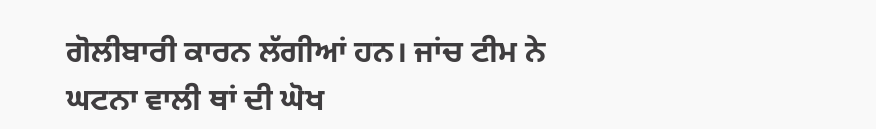ਗੋਲੀਬਾਰੀ ਕਾਰਨ ਲੱਗੀਆਂ ਹਨ। ਜਾਂਚ ਟੀਮ ਨੇ
ਘਟਨਾ ਵਾਲੀ ਥਾਂ ਦੀ ਘੋਖ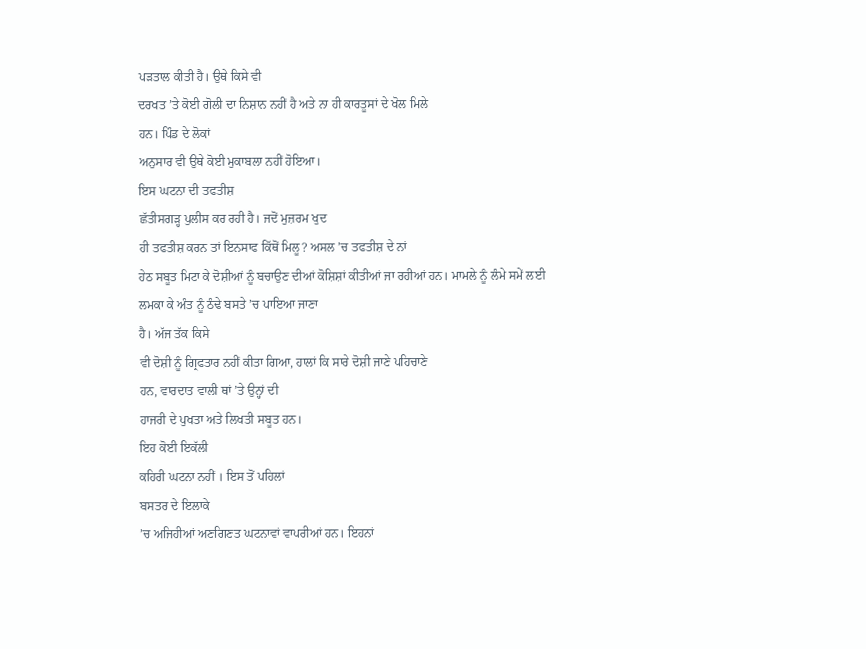ਪੜਤਾਲ ਕੀਤੀ ਹੈ। ਉਥੇ ਕਿਸੇ ਵੀ
ਦਰਖਤ ’ਤੇ ਕੋਈ ਗੋਲੀ ਦਾ ਨਿਸ਼ਾਨ ਨਹੀਂ ਹੈ ਅਤੇ ਨਾ ਹੀ ਕਾਰਤੂਸਾਂ ਦੇ ਖੋਲ ਮਿਲੇ
ਹਨ। ਪਿੰਡ ਦੇ ਲੋਕਾਂ
ਅਨੁਸਾਰ ਵੀ ਉਥੇ ਕੋਈ ਮੁਕਾਬਲਾ ਨਹੀਂ ਹੋਇਆ।
ਇਸ ਘਟਨਾ ਦੀ ਤਫਤੀਸ਼
ਛੱਤੀਸਗੜ੍ਹ ਪੁਲੀਸ ਕਰ ਰਹੀ ਹੈ। ਜਦੋਂ ਮੁਜ਼ਰਮ ਖੁਦ
ਹੀ ਤਫਤੀਸ਼ ਕਰਨ ਤਾਂ ਇਨਸਾਫ ਕਿੱਥੋਂ ਮਿਲੂ? ਅਸਲ ’ਚ ਤਫਤੀਸ਼ ਦੇ ਨਾਂ
ਹੇਠ ਸਬੂਤ ਮਿਟਾ ਕੇ ਦੋਸ਼ੀਆਂ ਨੂੰ ਬਚਾਉਣ ਦੀਆਂ ਕੋਸ਼ਿਸ਼ਾਂ ਕੀਤੀਆਂ ਜਾ ਰਹੀਆਂ ਹਨ। ਮਾਮਲੇ ਨੂੰ ਲੰਮੇ ਸਮੇਂ ਲਈ ਲਮਕਾ ਕੇ ਅੰਤ ਨੂੰ ਠੰਢੇ ਬਸਤੇ ’ਚ ਪਾਇਆ ਜਾਣਾ
ਹੈ। ਅੱਜ ਤੱਕ ਕਿਸੇ
ਵੀ ਦੋਸ਼ੀ ਨੂੰ ਗ੍ਰਿਫਤਾਰ ਨਹੀਂ ਕੀਤਾ ਗਿਆ, ਹਾਲਾਂ ਕਿ ਸਾਰੇ ਦੋਸ਼ੀ ਜਾਣੇ ਪਹਿਚਾਣੇ
ਹਨ, ਵਾਰਦਾਤ ਵਾਲੀ ਥਾਂ ’ਤੇ ਉਨ੍ਹਾਂ ਦੀ
ਹਾਜਰੀ ਦੇ ਪੁਖਤਾ ਅਤੇ ਲਿਖਤੀ ਸਬੂਤ ਹਨ।
ਇਹ ਕੋਈ ਇਕੱਲੀ
ਕਹਿਰੀ ਘਟਨਾ ਨਹੀਂ । ਇਸ ਤੋਂ ਪਹਿਲਾਂ
ਬਸਤਰ ਦੇ ਇਲਾਕੇ
’ਚ ਅਜਿਹੀਆਂ ਅਣਗਿਣਤ ਘਟਨਾਵਾਂ ਵਾਪਰੀਆਂ ਹਨ। ਇਹਨਾਂ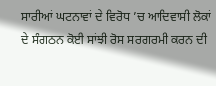ਸਾਰੀਆਂ ਘਟਨਾਵਾਂ ਦੇ ਵਿਰੋਧ ’ਚ ਆਦਿਵਾਸੀ ਲੋਕਾਂ
ਦੇ ਸੰਗਠਨ ਕੋਈ ਸਾਂਝੀ ਰੋਸ ਸਰਗਰਮੀ ਕਰਨ ਦੀ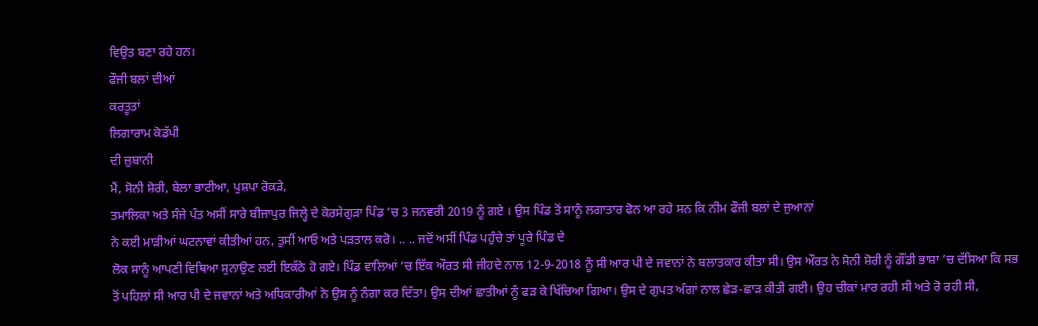ਵਿਉਤ ਬਣਾ ਰਹੇ ਹਨ।
ਫੌਜੀ ਬਲਾਂ ਦੀਆਂ
ਕਰਤੂਤਾਂ
ਲਿਗਾਰਾਮ ਕੋਡੱਪੀ
ਦੀ ਜ਼ੁਬਾਨੀ
ਮੈਂ, ਸੋਨੀ ਸ਼ੋਰੀ, ਬੇਲਾ ਭਾਟੀਆ, ਪੁਸ਼ਪਾ ਰੋਕੜੇ,
ਤਮਾਲਿਕਾ ਅਤੇ ਸੰਜੇ ਪੰਤ ਅਸੀਂ ਸਾਰੇ ਬੀਜਾਪੁਰ ਜਿਲ੍ਹੇ ਦੇ ਕੋਰਸੇਗੁੜਾ ਪਿੰਡ ’ਚ 3 ਜਨਵਰੀ 2019 ਨੂੰ ਗਏ । ਉਸ ਪਿੰਡ ਤੋਂ ਸਾਨੂੰ ਲਗਾਤਾਰ ਫੋਨ ਆ ਰਹੇ ਸਨ ਕਿ ਨੀਮ ਫੌਜੀ ਬਲਾਂ ਦੇ ਜੁਆਨਾਂ
ਨੇ ਕਈ ਮਾੜੀਆਂ ਘਟਨਾਵਾਂ ਕੀਤੀਆਂ ਹਨ, ਤੁਸੀਂ ਆਓ ਅਤੇ ਪੜਤਾਲ ਕਰੋ। .. .. ਜਦੋਂ ਅਸੀਂ ਪਿੰਡ ਪਹੁੰਚੇ ਤਾਂ ਪੂਰੇ ਪਿੰਡ ਦੇ
ਲੋਕ ਸਾਨੂੰ ਆਪਣੀ ਵਿਥਿਆ ਸੁਨਾਉਣ ਲਈ ਇਕੱਠੇ ਹੋ ਗਏ। ਪਿੰਡ ਵਾਲਿਆਂ ’ਚ ਇੱਕ ਔਰਤ ਸੀ ਜੀਹਦੇ ਨਾਲ 12-9-2018 ਨੂੰ ਸੀ ਆਰ ਪੀ ਦੇ ਜਵਾਨਾਂ ਨੇ ਬਲਾਤਕਾਰ ਕੀਤਾ ਸੀ। ਉਸ ਔਰਤ ਨੇ ਸੋਨੀ ਸ਼ੋਰੀ ਨੂੰ ਗੌਂਡੀ ਭਾਸ਼ਾ ’ਚ ਦੱਸਿਆ ਕਿ ਸਭ
ਤੋਂ ਪਹਿਲਾਂ ਸੀ ਆਰ ਪੀ ਦੇ ਜਵਾਨਾਂ ਅਤੇ ਅਧਿਕਾਰੀਆਂ ਨੇ ਉਸ ਨੂੰ ਨੰਗਾ ਕਰ ਦਿੱਤਾ। ਉਸ ਦੀਆਂ ਛਾਤੀਆਂ ਨੂੰ ਫੜ ਕੇ ਖਿੱਚਿਆ ਗਿਆ। ਉਸ ਦੇ ਗੁਪਤ ਅੰਗਾਂ ਨਾਲ ਛੇੜ-ਛਾੜ ਕੀਤੀ ਗਈ। ਉਹ ਚੀਕਾਂ ਮਾਰ ਰਹੀ ਸੀ ਅਤੇ ਰੋ ਰਹੀ ਸੀ,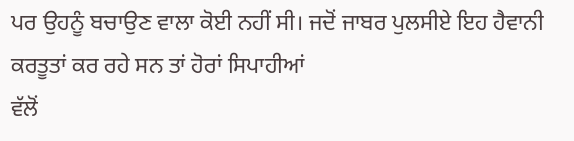ਪਰ ਉਹਨੂੰ ਬਚਾਉਣ ਵਾਲਾ ਕੋਈ ਨਹੀਂ ਸੀ। ਜਦੋਂ ਜਾਬਰ ਪੁਲਸੀਏ ਇਹ ਹੈਵਾਨੀ ਕਰਤੂਤਾਂ ਕਰ ਰਹੇ ਸਨ ਤਾਂ ਹੋਰਾਂ ਸਿਪਾਹੀਆਂ
ਵੱਲੋਂ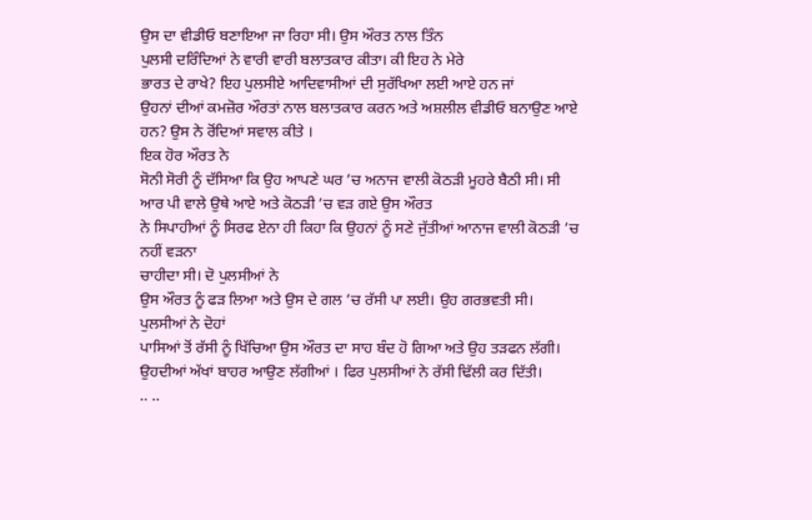ਉਸ ਦਾ ਵੀਡੀਓ ਬਣਾਇਆ ਜਾ ਰਿਹਾ ਸੀ। ਉਸ ਔਰਤ ਨਾਲ ਤਿੰਨ
ਪੁਲਸੀ ਦਰਿੰਦਿਆਂ ਨੇ ਵਾਰੀ ਵਾਰੀ ਬਲਾਤਕਾਰ ਕੀਤਾ। ਕੀ ਇਹ ਨੇ ਮੇਰੇ
ਭਾਰਤ ਦੇ ਰਾਖੇ? ਇਹ ਪੁਲਸੀਏ ਆਦਿਵਾਸੀਆਂ ਦੀ ਸੁਰੱਖਿਆ ਲਈ ਆਏ ਹਨ ਜਾਂ
ਉਹਨਾਂ ਦੀਆਂ ਕਮਜ਼ੋਰ ਔਰਤਾਂ ਨਾਲ ਬਲਾਤਕਾਰ ਕਰਨ ਅਤੇ ਅਸ਼ਲੀਲ ਵੀਡੀਓ ਬਨਾਉਣ ਆਏ ਹਨ? ਉਸ ਨੇ ਰੋਂਦਿਆਂ ਸਵਾਲ ਕੀਤੇ ।
ਇਕ ਹੋਰ ਔਰਤ ਨੇ
ਸੋਨੀ ਸੋਰੀ ਨੂੰ ਦੱਸਿਆ ਕਿ ਉਹ ਆਪਣੇ ਘਰ ’ਚ ਅਨਾਜ ਵਾਲੀ ਕੋਠੜੀ ਮੂਹਰੇ ਬੈਠੀ ਸੀ। ਸੀ ਆਰ ਪੀ ਵਾਲੇ ਉਥੇ ਆਏ ਅਤੇ ਕੋਠੜੀ ’ਚ ਵੜ ਗਏ ਉਸ ਔਰਤ
ਨੇ ਸਿਪਾਹੀਆਂ ਨੂੰ ਸਿਰਫ ਏਨਾ ਹੀ ਕਿਹਾ ਕਿ ਉਹਨਾਂ ਨੂੰ ਸਣੇ ਜੁੱਤੀਆਂ ਆਨਾਜ ਵਾਲੀ ਕੋਠੜੀ ’ਚ ਨਹੀਂ ਵੜਨਾ
ਚਾਹੀਦਾ ਸੀ। ਦੋ ਪੁਲਸੀਆਂ ਨੇ
ਉਸ ਔਰਤ ਨੂੰ ਫੜ ਲਿਆ ਅਤੇ ਉਸ ਦੇ ਗਲ ’ਚ ਰੱਸੀ ਪਾ ਲਈ। ਉਹ ਗਰਭਵਤੀ ਸੀ। ਪੁਲਸੀਆਂ ਨੇ ਦੋਹਾਂ
ਪਾਸਿਆਂ ਤੋਂ ਰੱਸੀ ਨੂੰ ਖਿੱਚਿਆ ਉਸ ਔਰਤ ਦਾ ਸਾਹ ਬੰਦ ਹੋ ਗਿਆ ਅਤੇ ਉਹ ਤੜਫਨ ਲੱਗੀ। ਉਹਦੀਆਂ ਅੱਖਾਂ ਬਾਹਰ ਆਉਣ ਲੱਗੀਆਂ । ਫਿਰ ਪੁਲਸੀਆਂ ਨੇ ਰੱਸੀ ਢਿੱਲੀ ਕਰ ਦਿੱਤੀ।
.. ..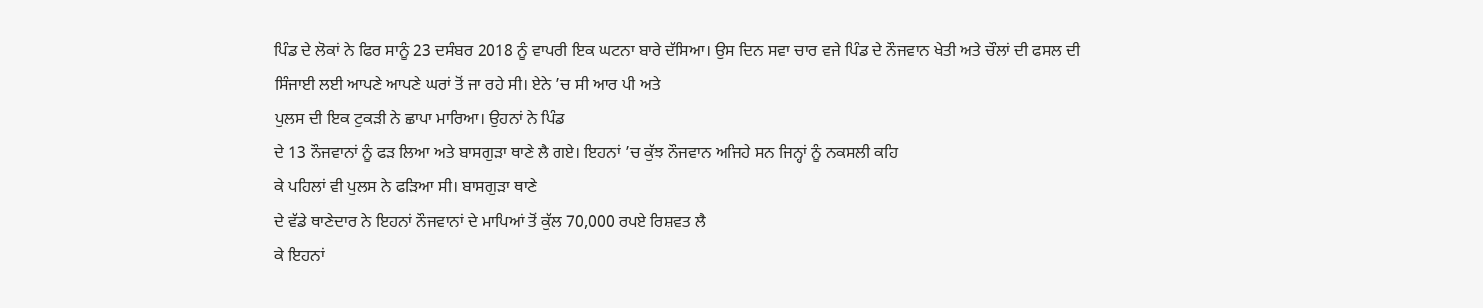ਪਿੰਡ ਦੇ ਲੋਕਾਂ ਨੇ ਫਿਰ ਸਾਨੂੰ 23 ਦਸੰਬਰ 2018 ਨੂੰ ਵਾਪਰੀ ਇਕ ਘਟਨਾ ਬਾਰੇ ਦੱਸਿਆ। ਉਸ ਦਿਨ ਸਵਾ ਚਾਰ ਵਜੇ ਪਿੰਡ ਦੇ ਨੌਜਵਾਨ ਖੇਤੀ ਅਤੇ ਚੌਲਾਂ ਦੀ ਫਸਲ ਦੀ
ਸਿੰਜਾਈ ਲਈ ਆਪਣੇ ਆਪਣੇ ਘਰਾਂ ਤੋਂ ਜਾ ਰਹੇ ਸੀ। ਏਨੇ ’ਚ ਸੀ ਆਰ ਪੀ ਅਤੇ
ਪੁਲਸ ਦੀ ਇਕ ਟੁਕੜੀ ਨੇ ਛਾਪਾ ਮਾਰਿਆ। ਉਹਨਾਂ ਨੇ ਪਿੰਡ
ਦੇ 13 ਨੌਜਵਾਨਾਂ ਨੂੰ ਫੜ ਲਿਆ ਅਤੇ ਬਾਸਗੁੜਾ ਥਾਣੇ ਲੈ ਗਏ। ਇਹਨਾਂ ’ਚ ਕੁੱਝ ਨੌਜਵਾਨ ਅਜਿਹੇ ਸਨ ਜਿਨ੍ਹਾਂ ਨੂੰ ਨਕਸਲੀ ਕਹਿ
ਕੇ ਪਹਿਲਾਂ ਵੀ ਪੁਲਸ ਨੇ ਫੜਿਆ ਸੀ। ਬਾਸਗੁੜਾ ਥਾਣੇ
ਦੇ ਵੱਡੇ ਥਾਣੇਦਾਰ ਨੇ ਇਹਨਾਂ ਨੌਜਵਾਨਾਂ ਦੇ ਮਾਪਿਆਂ ਤੋਂ ਕੁੱਲ 70,000 ਰਪਏ ਰਿਸ਼ਵਤ ਲੈ
ਕੇ ਇਹਨਾਂ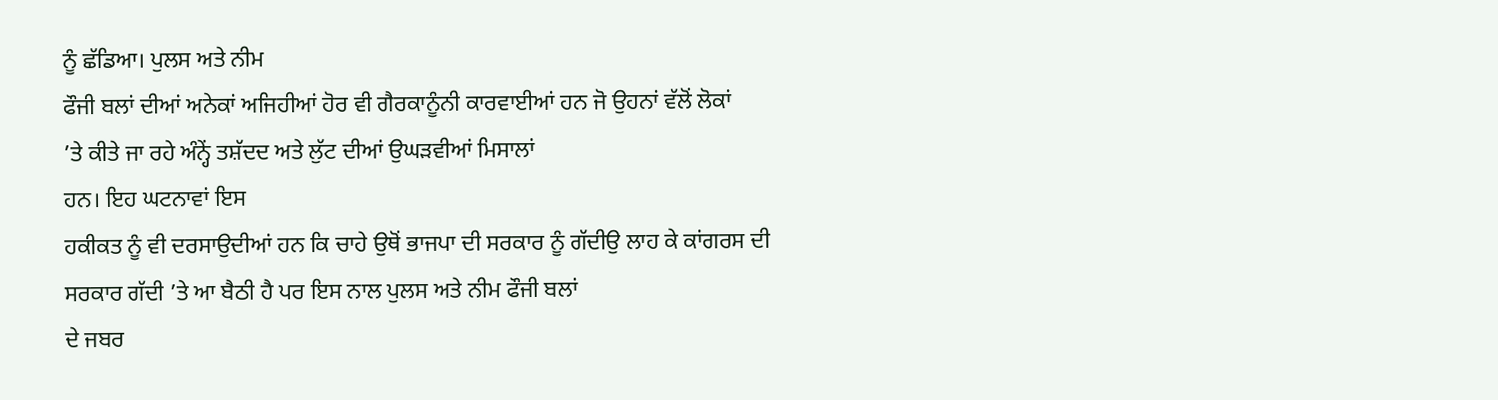ਨੂੰ ਛੱਡਿਆ। ਪੁਲਸ ਅਤੇ ਨੀਮ
ਫੌਜੀ ਬਲਾਂ ਦੀਆਂ ਅਨੇਕਾਂ ਅਜਿਹੀਆਂ ਹੋਰ ਵੀ ਗੈਰਕਾਨੂੰਨੀ ਕਾਰਵਾਈਆਂ ਹਨ ਜੋ ਉਹਨਾਂ ਵੱਲੋਂ ਲੋਕਾਂ
’ਤੇ ਕੀਤੇ ਜਾ ਰਹੇ ਅੰਨ੍ਹੇਂ ਤਸ਼ੱਦਦ ਅਤੇ ਲੁੱਟ ਦੀਆਂ ਉਘੜਵੀਆਂ ਮਿਸਾਲਾਂ
ਹਨ। ਇਹ ਘਟਨਾਵਾਂ ਇਸ
ਹਕੀਕਤ ਨੂੰ ਵੀ ਦਰਸਾਉਦੀਆਂ ਹਨ ਕਿ ਚਾਹੇ ਉਥੋਂ ਭਾਜਪਾ ਦੀ ਸਰਕਾਰ ਨੂੰ ਗੱਦੀਉ ਲਾਹ ਕੇ ਕਾਂਗਰਸ ਦੀ
ਸਰਕਾਰ ਗੱਦੀ ’ਤੇ ਆ ਬੈਠੀ ਹੈ ਪਰ ਇਸ ਨਾਲ ਪੁਲਸ ਅਤੇ ਨੀਮ ਫੌਜੀ ਬਲਾਂ
ਦੇ ਜਬਰ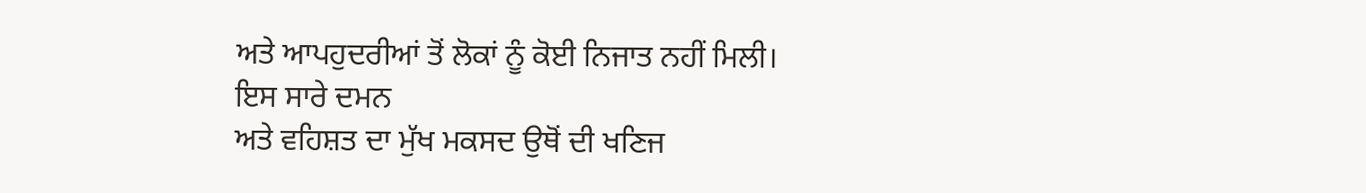ਅਤੇ ਆਪਹੁਦਰੀਆਂ ਤੋਂ ਲੋਕਾਂ ਨੂੰ ਕੋਈ ਨਿਜਾਤ ਨਹੀਂ ਮਿਲੀ।
ਇਸ ਸਾਰੇ ਦਮਨ
ਅਤੇ ਵਹਿਸ਼ਤ ਦਾ ਮੁੱਖ ਮਕਸਦ ਉਥੋਂ ਦੀ ਖਣਿਜ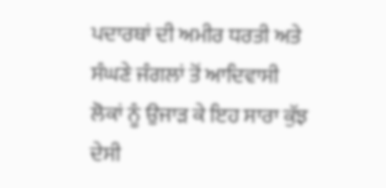ਪਦਾਰਥਾਂ ਦੀ ਅਮੀਰ ਧਰਤੀ ਅਤੇ ਸੰਘਣੇ ਜੰਗਲਾਂ ਤੋਂ ਆਦਿਵਾਸੀ
ਲੋਕਾਂ ਨੂੰ ਉਜਾੜ ਕੇ ਇਹ ਸਾਰਾ ਕੁੱਝ ਦੇਸੀ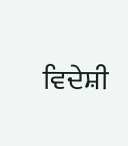ਵਿਦੇਸ਼ੀ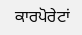ਕਾਰਪੋਰੇਟਾਂ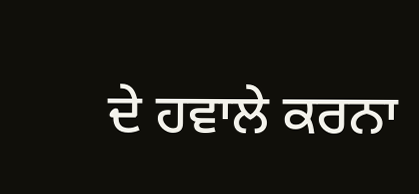ਦੇ ਹਵਾਲੇ ਕਰਨਾ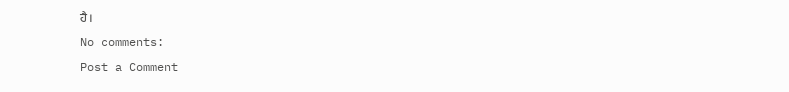ਹੈ।
No comments:
Post a Comment